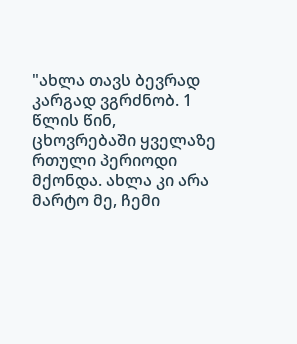"ახლა თავს ბევრად კარგად ვგრძნობ. 1 წლის წინ, ცხოვრებაში ყველაზე რთული პერიოდი მქონდა. ახლა კი არა მარტო მე, ჩემი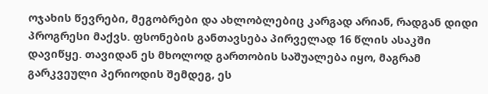ოჯახის წევრები, მეგობრები და ახლობლებიც კარგად არიან, რადგან დიდი პროგრესი მაქვს. ფსონების განთავსება პირველად 16 წლის ასაკში დავიწყე. თავიდან ეს მხოლოდ გართობის საშუალება იყო, მაგრამ გარკვეული პერიოდის შემდეგ, ეს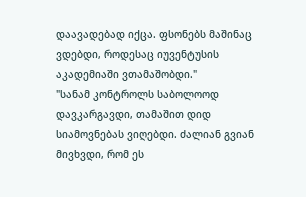დაავადებად იქცა. ფსონებს მაშინაც ვდებდი, როდესაც იუვენტუსის აკადემიაში ვთამაშობდი."
"სანამ კონტროლს საბოლოოდ დავკარგავდი, თამაშით დიდ სიამოვნებას ვიღებდი. ძალიან გვიან მივხვდი, რომ ეს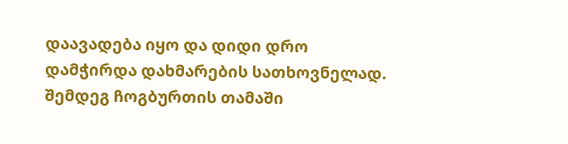დაავადება იყო და დიდი დრო დამჭირდა დახმარების სათხოვნელად. შემდეგ ჩოგბურთის თამაში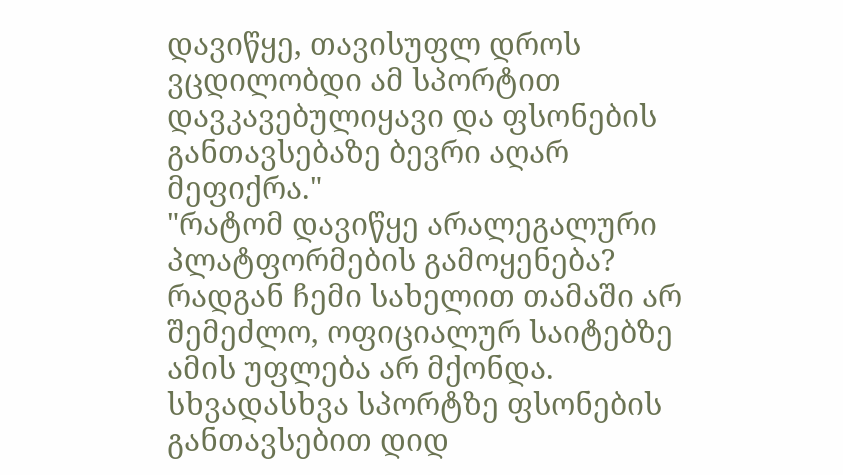დავიწყე, თავისუფლ დროს ვცდილობდი ამ სპორტით დავკავებულიყავი და ფსონების განთავსებაზე ბევრი აღარ მეფიქრა."
"რატომ დავიწყე არალეგალური პლატფორმების გამოყენება? რადგან ჩემი სახელით თამაში არ შემეძლო, ოფიციალურ საიტებზე ამის უფლება არ მქონდა. სხვადასხვა სპორტზე ფსონების განთავსებით დიდ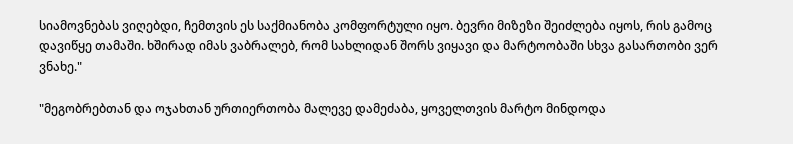სიამოვნებას ვიღებდი, ჩემთვის ეს საქმიანობა კომფორტული იყო. ბევრი მიზეზი შეიძლება იყოს, რის გამოც დავიწყე თამაში. ხშირად იმას ვაბრალებ, რომ სახლიდან შორს ვიყავი და მარტოობაში სხვა გასართობი ვერ ვნახე."

"მეგობრებთან და ოჯახთან ურთიერთობა მალევე დამეძაბა, ყოველთვის მარტო მინდოდა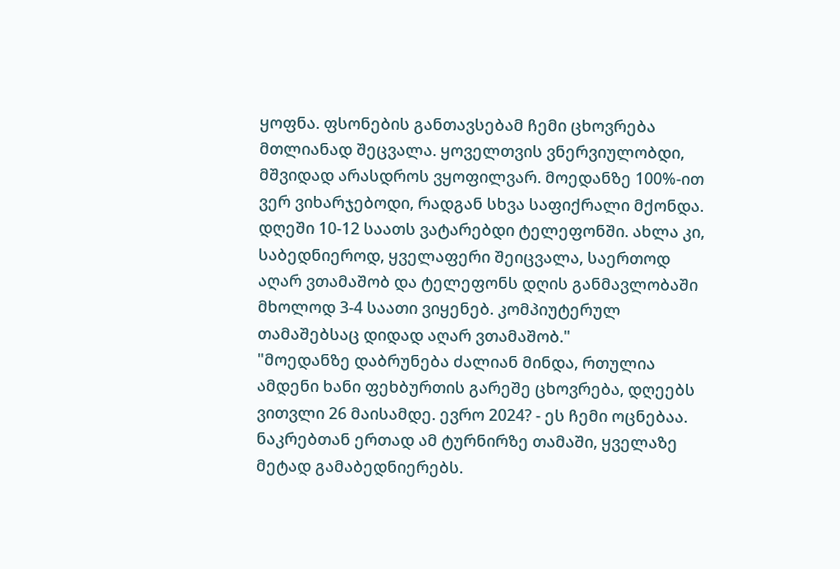ყოფნა. ფსონების განთავსებამ ჩემი ცხოვრება მთლიანად შეცვალა. ყოველთვის ვნერვიულობდი, მშვიდად არასდროს ვყოფილვარ. მოედანზე 100%-ით ვერ ვიხარჯებოდი, რადგან სხვა საფიქრალი მქონდა. დღეში 10-12 საათს ვატარებდი ტელეფონში. ახლა კი, საბედნიეროდ, ყველაფერი შეიცვალა, საერთოდ აღარ ვთამაშობ და ტელეფონს დღის განმავლობაში მხოლოდ 3-4 საათი ვიყენებ. კომპიუტერულ თამაშებსაც დიდად აღარ ვთამაშობ."
"მოედანზე დაბრუნება ძალიან მინდა, რთულია ამდენი ხანი ფეხბურთის გარეშე ცხოვრება, დღეებს ვითვლი 26 მაისამდე. ევრო 2024? - ეს ჩემი ოცნებაა. ნაკრებთან ერთად ამ ტურნირზე თამაში, ყველაზე მეტად გამაბედნიერებს.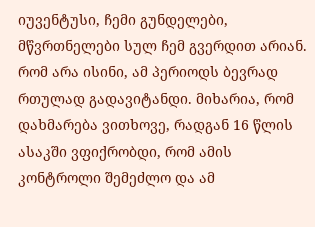იუვენტუსი, ჩემი გუნდელები, მწვრთნელები სულ ჩემ გვერდით არიან. რომ არა ისინი, ამ პერიოდს ბევრად რთულად გადავიტანდი. მიხარია, რომ დახმარება ვითხოვე, რადგან 16 წლის ასაკში ვფიქრობდი, რომ ამის კონტროლი შემეძლო და ამ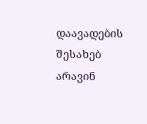დაავადების შესახებ არავინ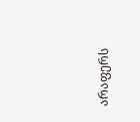არაფერს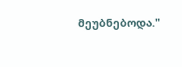მეუბნებოდა."